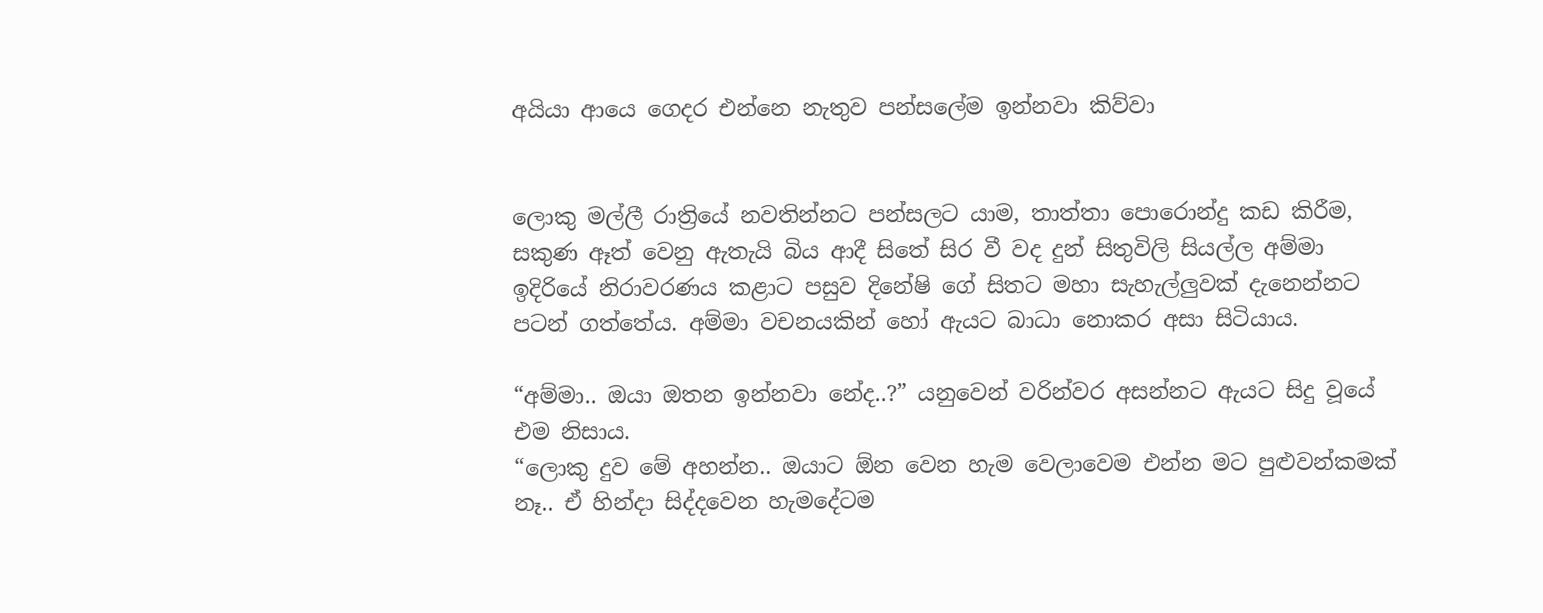අයියා ආයෙ ගෙදර එන්නෙ නැතුව පන්සලේම ඉන්නවා කිව්වා


ලොකු මල්ලී රාත්‍රියේ නවතින්නට පන්සලට යාම, තාත්තා පොරොන්දු කඩ කිරීම, සකුණ ඈත් වෙනු ඇතැයි බිය ආදී සිතේ සිර වී වද දුන් සිතුවිලි සියල්ල අම්මා ඉදිරියේ නිරාවරණය කළාට පසුව දිනේෂි ගේ සිතට මහා සැහැල්ලු‍වක් දැනෙන්නට පටන් ගත්තේය. අම්මා වචනයකින් හෝ ඇයට බාධා නොකර අසා සිටියාය.

“අම්මා.. ඔයා ඔතන ඉන්නවා නේද..?” යනුවෙන් වරින්වර අසන්නට ඇයට සිදු වූයේ එම නිසාය.
“ලොකු දුව මේ අහන්න.. ඔයාට ඕන වෙන හැම වෙලාවෙම එන්න මට පුළුවන්කමක් නෑ.. ඒ හින්දා සිද්දවෙන හැමදේටම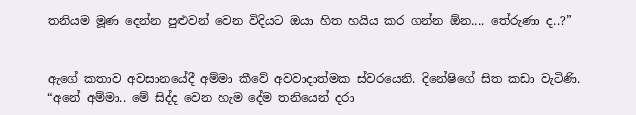තනියම මූණ දෙන්න පුළුවන් වෙන විදියට ඔයා හිත හයිය කර ගන්න ඕන.... තේරුණා ද..?”


ඇගේ කතාව අවසානයේදී අම්මා කීවේ අවවාදාත්මක ස්වරයෙනි. දිනේෂිගේ සිත කඩා වැටිණි.
“අනේ අම්මා.. මේ සිද්ද වෙන හැම දේම තනියෙන් දරා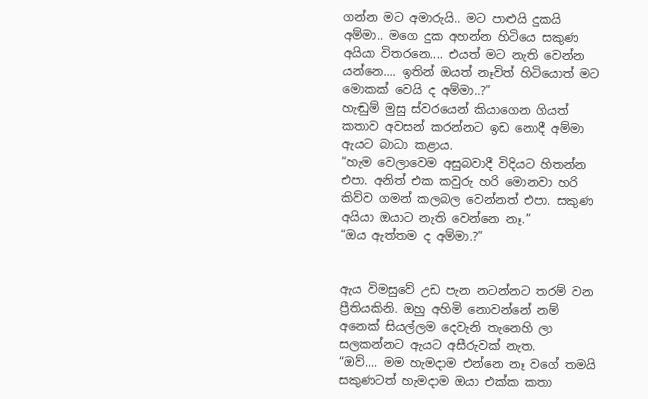ගන්න මට අමාරුයි.. මට පාළුයි දුකයි අම්මා.. මගෙ දුක අහන්න හිටියෙ සකුණ අයියා විතරනෙ.... එයත් මට නැති වෙන්න යන්නෙ.... ඉතින් ඔයත් නෑවිත් හිටියොත් මට මොකක් වෙයි ද අම්මා..?”
හැඬුම් මුසු ස්වරයෙන් කියාගෙන ගියත් කතාව අවසන් කරන්නට ඉඩ නොදී අම්මා ඇයට බාධා කළාය.
“හැම වෙලාවෙම අසුබවාදී විදියට හිතන්න එපා. අනිත් එක කවුරු හරි මොනවා හරි කිව්ව ගමන් කලබල වෙන්නත් එපා. සකුණ අයියා ඔයාට නැති වෙන්නෙ නෑ.”
“ඔය ඇත්තම ද අම්මා.?”


ඇය විමසුවේ උඩ පැන නටන්නට තරම් වන ප්‍රීතියකිනි. ඔහු අහිමි නොවන්නේ නම් අනෙක් සියල්ලම දෙවැනි තැනෙහි ලා සලකන්නට ඇයට අසීරුවක් නැත.
“ඔව්.... මම හැමදාම එන්නෙ නෑ වගේ තමයි සකුණටත් හැමදාම ඔයා එක්ක කතා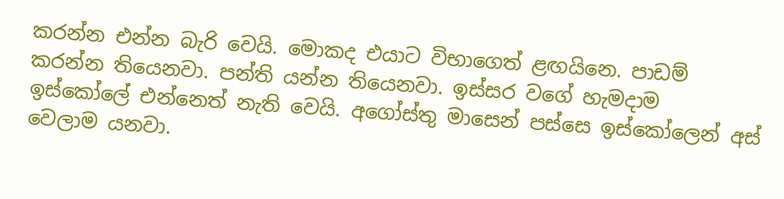කරන්න එන්න බැරි වෙයි. මොකද එයාට විභාගෙත් ළඟයිනෙ. පාඩම් කරන්න තියෙනවා. පන්ති යන්න තියෙනවා. ඉස්සර වගේ හැමදාම ඉස්කෝලේ එන්නෙත් නැති වෙයි. අගෝස්තු මාසෙන් පස්සෙ ඉස්කෝලෙන් අස් වෙලාම යනවා.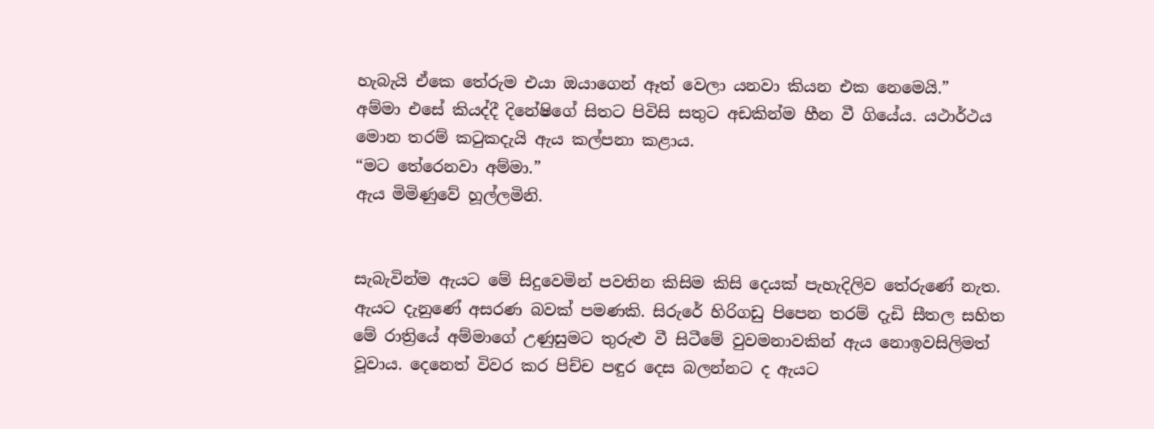හැබැයි ඒකෙ තේරුම එයා ඔයාගෙන් ඈත් වෙලා යනවා කියන එක නෙමෙයි.”
අම්මා එසේ කියද්දී දිනේෂිගේ සිතට පිවිසි සතුට අඩකින්ම හීන වී ගියේය. යථාර්ථය මොන තරම් කටුකදැයි ඇය කල්පනා කළාය.
“මට තේරෙනවා අම්මා.”
ඇය මිමිණුවේ හූල්ලමිනි.


සැබැවින්ම ඇයට මේ සිදුවෙමින් පවතින කිසිම කිසි දෙයක් පැහැදිලිව තේරුණේ නැත. ඇයට දැනුණේ අසරණ බවක් පමණකි. සිරුරේ හිරිගඩු පිපෙන තරම් දැඩි සීතල සහිත මේ රාත්‍රියේ අම්මාගේ උණුසුමට තුරුළු වී සිටීමේ වුවමනාවකින් ඇය නොඉවසිලිමත් වූවාය. දෙනෙත් විවර කර පිච්ච පඳුර දෙස බලන්නට ද ඇයට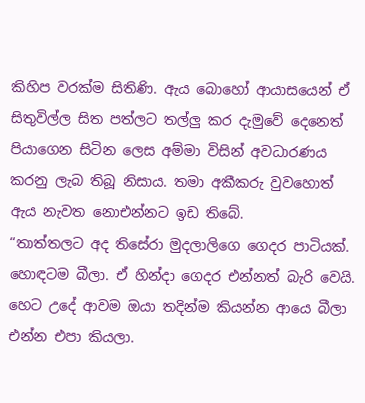කිහිප වරක්ම සිතිණි. ඇය බොහෝ ආයාසයෙන් ඒ සිතුවිල්ල සිත පත්ලට තල්ලු‍ කර දැමුවේ දෙනෙත් පියාගෙන සිටින ලෙස අම්මා විසින් අවධාරණය කරනු ලැබ තිබූ නිසාය. තමා අකීකරු වුවහොත් ඇය නැවත නොඑන්නට ඉඩ තිබේ.
“තාත්තලට අද තිසේරා මුදලාලිගෙ ගෙදර පාටියක්. හොඳටම බීලා. ඒ හින්දා ගෙදර එන්නත් බැරි වෙයි. හෙට උදේ ආවම ඔයා තදින්ම කියන්න ආයෙ බීලා එන්න එපා කියලා.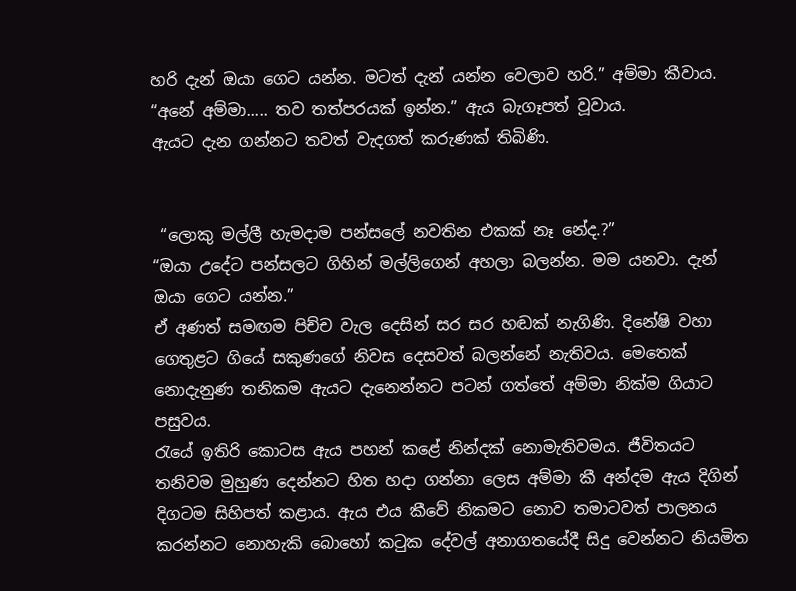හරි දැන් ඔයා ගෙට යන්න. මටත් දැන් යන්න වෙලාව හරි.” අම්මා කීවාය.
“අනේ අම්මා..... තව තත්පරයක් ඉන්න.” ඇය බැගෑපත් වූවාය.
ඇයට දැන ගන්නට තවත් වැදගත් කරුණක් තිබිණි.


 “ලොකු මල්ලී හැමදාම පන්සලේ නවතින එකක් නෑ නේද.?”
“ඔයා උදේට පන්සලට ගිහින් මල්ලිගෙන් අහලා බලන්න. මම යනවා. දැන් ඔයා ගෙට යන්න.”
ඒ අණත් සමඟම පිච්ච වැල දෙසින් සර සර හඬක් නැගිණි. දිනේෂි වහා ගෙතුළට ගියේ සකුණගේ නිවස දෙසවත් බලන්නේ නැතිවය. මෙතෙක් නොදැනුණ තනිකම ඇයට දැනෙන්නට පටන් ගත්තේ අම්මා නික්ම ගියාට පසුවය.
රැයේ ඉතිරි කොටස ඇය පහන් කළේ නින්දක් නොමැතිවමය. ජීවිතයට තනිවම මුහුණ දෙන්නට හිත හදා ගන්නා ලෙස අම්මා කී අන්දම ඇය දිගින් දිගටම සිහිපත් කළාය. ඇය එය කීවේ නිකමට නොව තමාටවත් පාලනය කරන්නට නොහැකි බොහෝ කටුක දේවල් අනාගතයේදී සිදු වෙන්නට නියමිත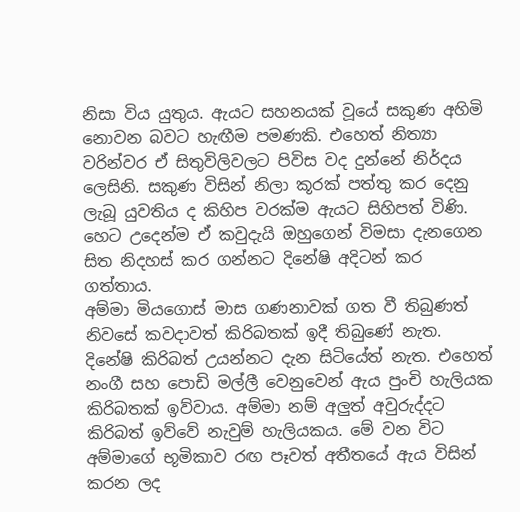නිසා විය යුතුය. ඇයට සහනයක් වූයේ සකුණ අහිමි නොවන බවට හැඟීම පමණකි. එහෙත් නිත්‍යා වරින්වර ඒ සිතුවිලිවලට පිවිස වද දුන්නේ නිර්දය ලෙසිනි. සකුණ විසින් නිලා කූරක් පත්තු කර දෙනු ලැබූ යුවතිය ද කිහිප වරක්ම ඇයට සිහිපත් විණි. හෙට උදෙන්ම ඒ කවුදැයි ඔහුගෙන් විමසා දැනගෙන සිත නිදහස් කර ගන්නට දිනේෂි අදිටන් කර ගත්තාය.
අම්මා මියගොස් මාස ගණනාවක් ගත වී තිබුණත් නිවසේ කවදාවත් කිරිබතක් ඉදී තිබුණේ නැත. දිනේෂි කිරිබත් උයන්නට දැන සිටියේත් නැත. එහෙත් නංගී සහ පොඩි මල්ලී වෙනුවෙන් ඇය පුංචි හැලියක කිරිබතක් ඉව්වාය. අම්මා නම් අලු‍ත් අවුරුද්දට කිරිබත් ඉව්වේ නැවුම් හැලියකය. මේ වන විට අම්මාගේ භූමිකාව රඟ පෑවත් අතීතයේ ඇය විසින් කරන ලද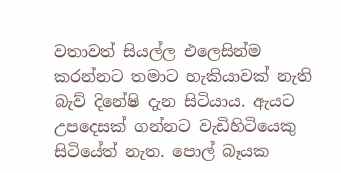වතාවත් සියල්ල එලෙසින්ම කරන්නට තමාට හැකියාවක් නැති බැව් දිනේෂි දැන සිටියාය. ඇයට උපදෙසක් ගන්නට වැඩිහිටියෙකු සිටියේත් නැත. පොල් බෑයක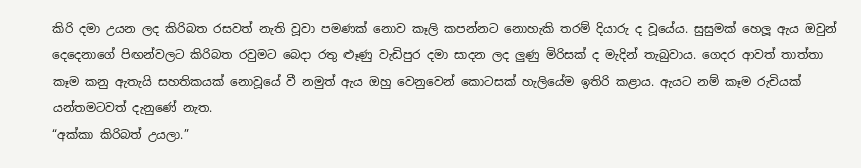කිරි දමා උයන ලද කිරිබත රසවත් නැති වූවා පමණක් නොව කෑලි කපන්නට නොහැකි තරම් දියාරු ද වූයේය. සුසුමක් හෙලූ ඇය ඔවුන් දෙදෙනාගේ පිඟන්වලට කිරිබත රවුමට බෙදා රතු ළුෑණු වැඩිපුර දමා සාදන ලද ලු‍ණු මිරිසක් ද මැදින් තැබුවාය. ගෙදර ආවත් තාත්තා කෑම කනු ඇතැයි සහතිකයක් නොවූයේ වී නමුත් ඇය ඔහු වෙනුවෙන් කොටසක් හැලියේම ඉතිරි කළාය. ඇයට නම් කෑම රුචියක් යන්තමටවත් දැනුණේ නැත.
“අක්කා කිරිබත් උයලා.”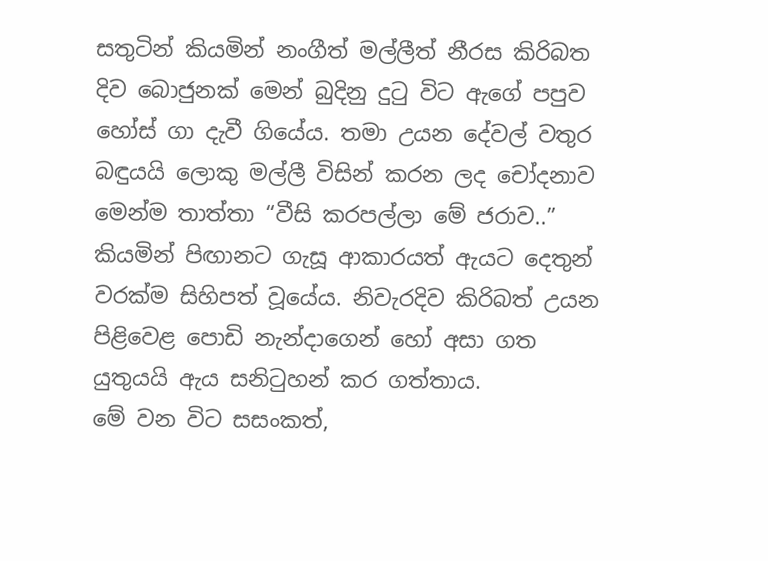සතුටින් කියමින් නංගීත් මල්ලීත් නීරස කිරිබත දිව බොජුනක් මෙන් බුදිනු දුටු විට ඇගේ පපුව හෝස් ගා දැවී ගියේය. තමා උයන දේවල් වතුර බඳුයයි ලොකු මල්ලී විසින් කරන ලද චෝදනාව මෙන්ම තාත්තා “වීසි කරපල්ලා මේ ජරාව..” කියමින් පිඟානට ගැසූ ආකාරයත් ඇයට දෙතුන් වරක්ම සිහිපත් වූයේය. නිවැරදිව කිරිබත් උයන පිළිවෙළ පොඩි නැන්දාගෙන් හෝ අසා ගත යුතුයයි ඇය සනිටුහන් කර ගත්තාය.
මේ වන විට සසංකත්,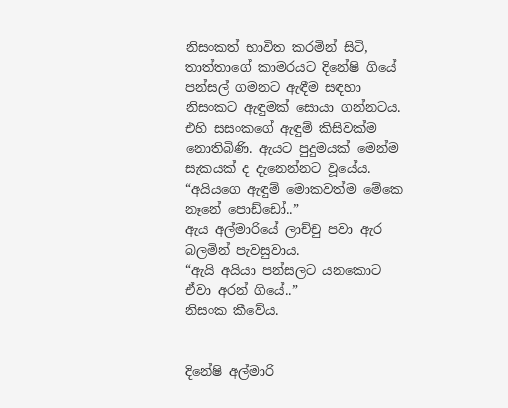නිසංකත් භාවිත කරමින් සිටි, තාත්තාගේ කාමරයට දිනේෂි ගියේ පන්සල් ගමනට ඇඳීම සඳහා නිසංකට ඇඳුමක් සොයා ගන්නටය. එහි සසංකගේ ඇඳුම් කිසිවක්ම නොතිබිණි. ඇයට පුදුමයක් මෙන්ම සැකයක් ද දැනෙන්නට වූයේය.
“අයියගෙ ඇඳුම් මොකවත්ම මේකෙ නෑනේ පොඩ්ඩෝ..”
ඇය අල්මාරියේ ලාච්චු පවා ඇර බලමින් පැවසුවාය.
“ඇයි අයියා පන්සලට යනකොට ඒවා අරන් ගියේ..”
නිසංක කීවේය.


දිනේෂි අල්මාරි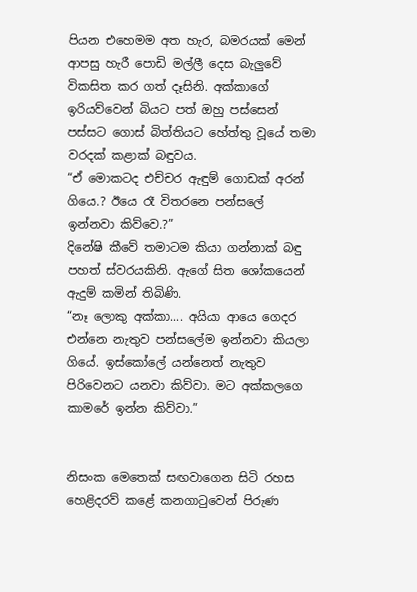පියන එහෙමම අත හැර, බමරයක් මෙන් ආපසු හැරී පොඩි මල්ලී දෙස බැලු‍වේ විකසිත කර ගත් දෑසිනි. අක්කාගේ ඉරියව්වෙන් බියට පත් ඔහු පස්සෙන් පස්සට ගොස් බිත්තියට හේත්තු වූයේ තමා වරදක් කළාක් බඳුවය.
“ඒ මොකටද එච්චර ඇඳුම් ගොඩක් අරන් ගියෙ.? ඊයෙ රෑ විතරනෙ පන්සලේ ඉන්නවා කිව්වෙ.?”
දිනේෂි කීවේ තමාටම කියා ගන්නාක් බඳු පහත් ස්වරයකිනි. ඇගේ සිත ශෝකයෙන් ඇදුම් කමින් තිබිණි.
“නෑ ලොකු අක්කා.... අයියා ආයෙ ගෙදර එන්නෙ නැතුව පන්සලේම ඉන්නවා කියලා ගියේ. ඉස්කෝලේ යන්නෙත් නැතුව පිරිවෙනට යනවා කිව්වා. මට අක්කලගෙ කාමරේ ඉන්න කිව්වා.”


නිසංක මෙතෙක් සඟවාගෙන සිටි රහස හෙළිදරව් කළේ කනගාටුවෙන් පිරුණ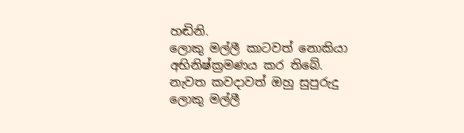හඬිනි.
ලොකු මල්ලී කාටවත් නොකියා අභිනිෂ්ක්‍රමණය කර තිබේ. නැවත කවදාවත් ඔහු සුපුරුදු ලොකු මල්ලී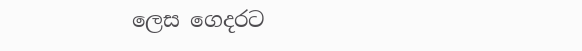ලෙස ගෙදරට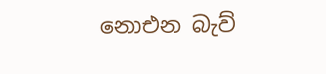නොඑන බැව්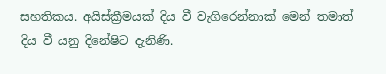සහතිකය. අයිස්ක්‍රීමයක් දිය වී වැගිරෙන්නාක් මෙන් තමාත් දිය වී යනු දිනේෂිට දැනිණි.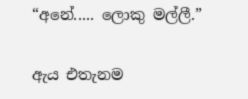“අනේ..... ලොකු මල්ලී.”


ඇය එතැනම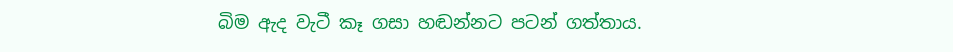බිම ඇද වැටී කෑ ගසා හඬන්නට පටන් ගත්තාය.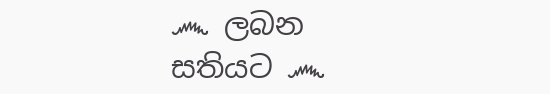෴ ලබන සතියට ෴